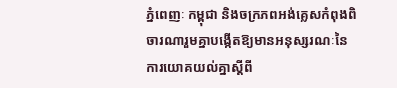ភ្នំពេញៈ កម្ពុជា និងចក្រភពអង់គ្លេសកំពុងពិចារណារួមគ្នាបង្កើតឱ្យមានអនុស្សរណៈនៃការយោគយល់គ្នាស្តីពី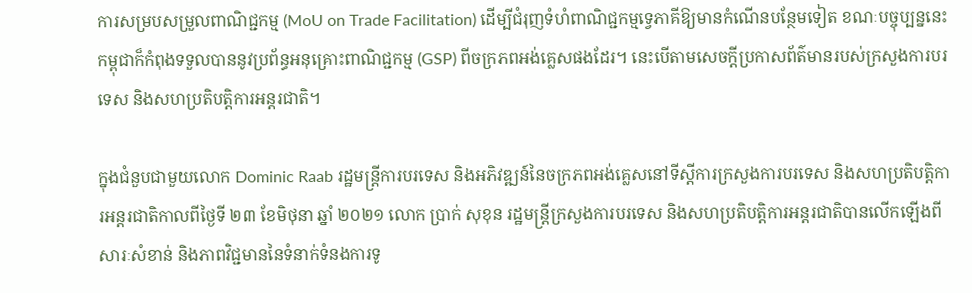ការសម្របសម្រួលពាណិជ្ជកម្ម (MoU on Trade Facilitation) ដើម្បីជំរុញទំហំពាណិជ្ជកម្មទ្វេភាគីឱ្យមានកំណើនបន្ថែមទៀត ខណៈបច្ចុប្បន្ននេះកម្ពុជាក៏កំពុងទទួលបាននូវប្រព័ន្ធអនុគ្រោះពាណិជ្ជកម្ម (GSP) ពីចក្រភពអង់គ្លេសផងដែរ។ នេះបើតាមសេចក្តីប្រកាសព័ត៌មានរបស់ក្រសួងការបរទេស និងសហប្រតិបត្តិការអន្តរជាតិ។

ក្នុងជំនួបជាមួយលោក Dominic Raab រដ្ឋមន្ត្រីការបរទេស និងអភិវឌ្ឍន៍នៃចក្រភពអង់គ្លេសនៅទីស្តីការក្រសួងការបរទេស និងសហប្រតិបត្តិការអន្តរជាតិកាលពីថ្ងៃទី ២៣ ខែមិថុនា ឆ្នាំ ២០២១ លោក ប្រាក់ សុខុន រដ្ឋមន្ត្រីក្រសួងការបរទេស និងសហប្រតិបត្តិការអន្តរជាតិបានលើកឡើងពីសារៈសំខាន់ និងភាពវិជ្ជមាននៃទំនាក់ទំនងការទូ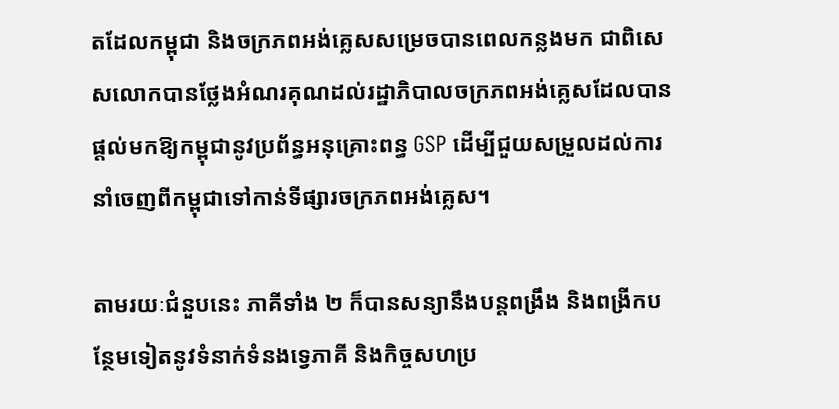តដែលកម្ពុជា និងចក្រភពអង់គ្លេសសម្រេចបានពេលកន្លងមក ជាពិសេសលោកបានថ្លែងអំណរគុណដល់រដ្ឋាភិបាលចក្រភពអង់គ្លេសដែលបានផ្តល់មកឱ្យកម្ពុជានូវប្រព័ន្ធអនុគ្រោះពន្ធ GSP ដើម្បីជួយសម្រួលដល់ការនាំចេញពីកម្ពុជាទៅកាន់ទីផ្សារចក្រភពអង់គ្លេស។

តាមរយៈជំនួបនេះ ភាគីទាំង ២ ក៏បានសន្យានឹងបន្តពង្រឹង និងពង្រីកបន្ថែមទៀតនូវទំនាក់ទំនងទ្វេភាគី និងកិច្ចសហប្រ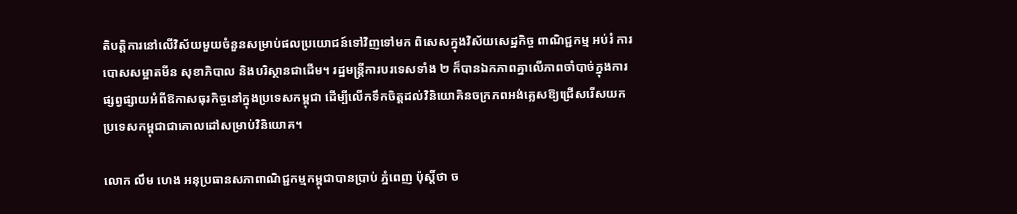តិបត្តិការនៅលើវិស័យមួយចំនួនសម្រាប់ផលប្រយោជន៍ទៅវិញទៅមក ពិសេសក្នុងវិស័យសេដ្ឋកិច្ច ពាណិជ្ជកម្ម អប់រំ ការបោសសម្អាតមីន សុខាភិបាល និងបរិស្ថានជាដើម។ រដ្ឋមន្ត្រីការបរទេសទាំង ២ ក៏បានឯកភាពគ្នាលើភាពចាំបាច់ក្នុងការផ្សព្វផ្សាយអំពីឱកាសធុរកិច្ចនៅក្នុងប្រទេសកម្ពុជា ដើម្បីលើកទឹកចិត្តដល់វិនិយោគិនចក្រភពអង់គ្លេសឱ្យជ្រើសរើសយកប្រទេសកម្ពុជាជាគោលដៅសម្រាប់វិនិយោគ។

លោក លឹម ហេង អនុប្រធានសភាពាណិជ្ជកម្មកម្ពុជាបានប្រាប់ ភ្នំពេញ ប៉ុស្តិ៍ថា ច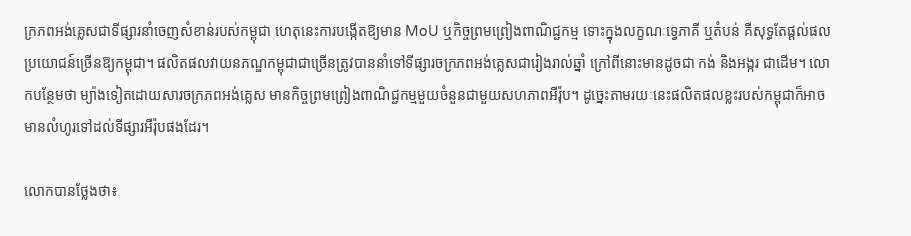ក្រភពអង់គ្លេសជាទីផ្សារនាំចេញសំខាន់របស់កម្ពុជា ហេតុនេះការបង្កើតឱ្យមាន MoU ឬកិច្ចព្រមព្រៀងពាណិជ្ជកម្ម ទោះក្នុងលក្ខណៈទ្វេភាគី ឬតំបន់ គឺសុទ្ធតែផ្តល់ផលប្រយោជន៍ច្រើនឱ្យកម្ពុជា។ ផលិតផលវាយនភណ្ឌកម្ពុជាជាច្រើនត្រូវបាននាំទៅទីផ្សារចក្រភពអង់គ្លេសជារៀងរាល់ឆ្នាំ ក្រៅពីនោះមានដូចជា កង់ និងអង្ករ ជាដើម។ លោកបន្ថែមថា ម្យ៉ាងទៀតដោយសារចក្រភពអង់គ្លេស មានកិច្ចព្រមព្រៀងពាណិជ្ជកម្មមួយចំនួនជាមួយសហភាពអឺរ៉ុប។ ដូច្នេះតាមរយៈនេះផលិតផលខ្លះរបស់កម្ពុជាក៏អាចមានលំហូរទៅដល់ទីផ្សារអឺរ៉ុបផងដែរ។

លោកបានថ្លែងថា៖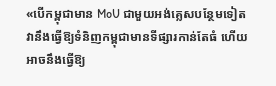«បើកម្ពុជាមាន MoU ជាមួយអង់គ្លេសបន្ថែមទៀត វានឹងធ្វើឱ្យទំនិញកម្ពុជាមានទីផ្សារកាន់តែធំ ហើយអាចនឹងធ្វើឱ្យ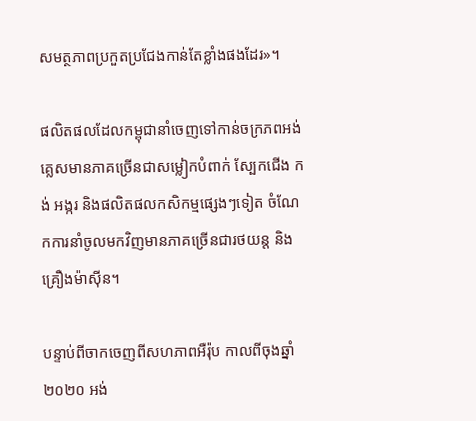សមត្ថភាពប្រកួតប្រជែងកាន់តែខ្លាំងផងដែរ»។

ផលិតផលដែលកម្ពុជានាំចេញទៅកាន់ចក្រភពអង់គ្លេសមានភាគច្រើនជាសម្លៀកបំពាក់ ស្បែកជើង កង់ អង្ករ និងផលិតផលកសិកម្មផ្សេងៗទៀត ចំណែកការនាំចូលមកវិញមានភាគច្រើនជារថយន្ត និងគ្រឿងម៉ាស៊ីន។

បន្ទាប់ពីចាកចេញពីសហភាពអឺរ៉ុប កាលពីចុងឆ្នាំ ២០២០ អង់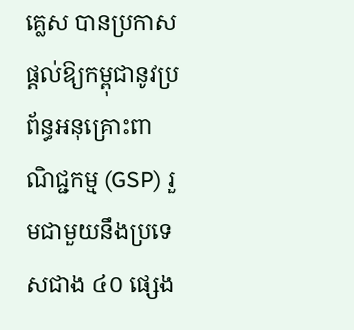គ្លេស បានប្រកាសផ្តល់ឱ្យកម្ពុជានូវប្រព័ន្ធអនុគ្រោះពាណិជ្ជកម្ម (GSP) រួមជាមួយនឹងប្រទេសជាង ៤០ ផ្សេង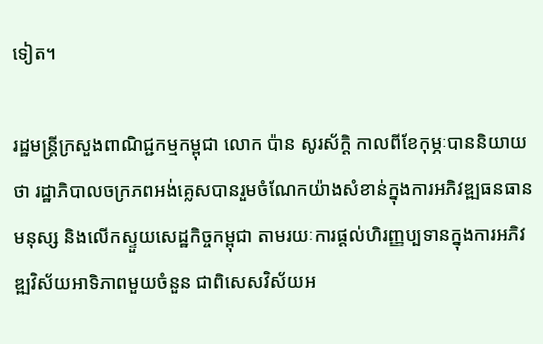ទៀត។

រដ្ឋមន្ត្រីក្រសួងពាណិជ្ជកម្មកម្ពុជា លោក ប៉ាន សូរស័ក្តិ កាលពីខែកុម្ភៈបាននិយាយថា រដ្ឋាភិបាលចក្រភពអង់គ្លេសបានរួមចំណែកយ៉ាងសំខាន់ក្នុងការអភិវឌ្ឍធនធានមនុស្ស និងលើកស្ទួយសេដ្ឋកិច្ចកម្ពុជា តាមរយៈការផ្តល់ហិរញ្ញប្បទានក្នុងការអភិវឌ្ឍវិស័យអាទិភាពមួយចំនួន ជាពិសេសវិស័យអ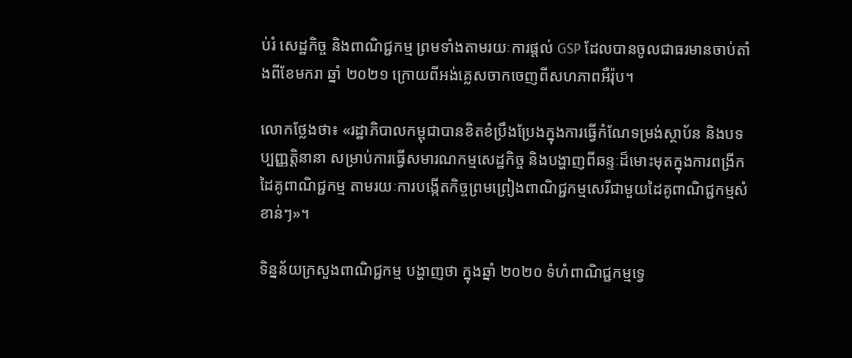ប់រំ សេដ្ឋកិច្ច និងពាណិជ្ជកម្ម ព្រមទាំងតាមរយៈការផ្តល់ GSP ដែលបានចូលជាធរមានចាប់តាំងពីខែមករា ឆ្នាំ ២០២១ ក្រោយពីអង់គ្លេសចាកចេញពីសហភាពអឺរ៉ុប។

លោកថ្លែងថា៖ «រដ្ឋាភិបាលកម្ពុជាបានខិតខំប្រឹងប្រែងក្នុងការធ្វើកំណែទម្រង់ស្ថាប័ន និងបទប្បញ្ញត្តិនានា សម្រាប់ការធ្វើសមារណកម្មសេដ្ឋកិច្ច និងបង្ហាញពីឆន្ទៈដ៏មោះមុតក្នុងការពង្រីកដៃគូពាណិជ្ជកម្ម តាមរយៈការបង្កើតកិច្ចព្រមព្រៀងពាណិជ្ជកម្មសេរីជាមួយដៃគូពាណិជ្ជកម្មសំខាន់ៗ»។

ទិន្នន័យក្រសួងពាណិជ្ជកម្ម បង្ហាញថា ក្នុងឆ្នាំ ២០២០ ទំហំពាណិជ្ជកម្មទ្វេ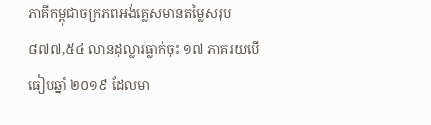ភាគីកម្ពុជាចក្រភពអង់គ្លេសមានតម្លៃសរុប ៨៧៧,៥៤ លានដុល្លារធ្លាក់ចុះ ១៧ ភាគរយបើធៀបឆ្នាំ ២០១៩ ដែលមា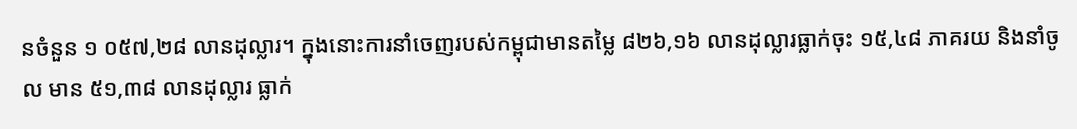នចំនួន ១ ០៥៧,២៨ លានដុល្លារ។ ក្នុងនោះការនាំចេញរបស់កម្ពុជាមានតម្លៃ ៨២៦,១៦ លានដុល្លារធ្លាក់ចុះ ១៥,៤៨ ភាគរយ និងនាំចូល មាន ៥១,៣៨ លានដុល្លារ ធ្លាក់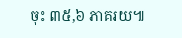ចុះ ៣៥,៦ ភាគរយ៕